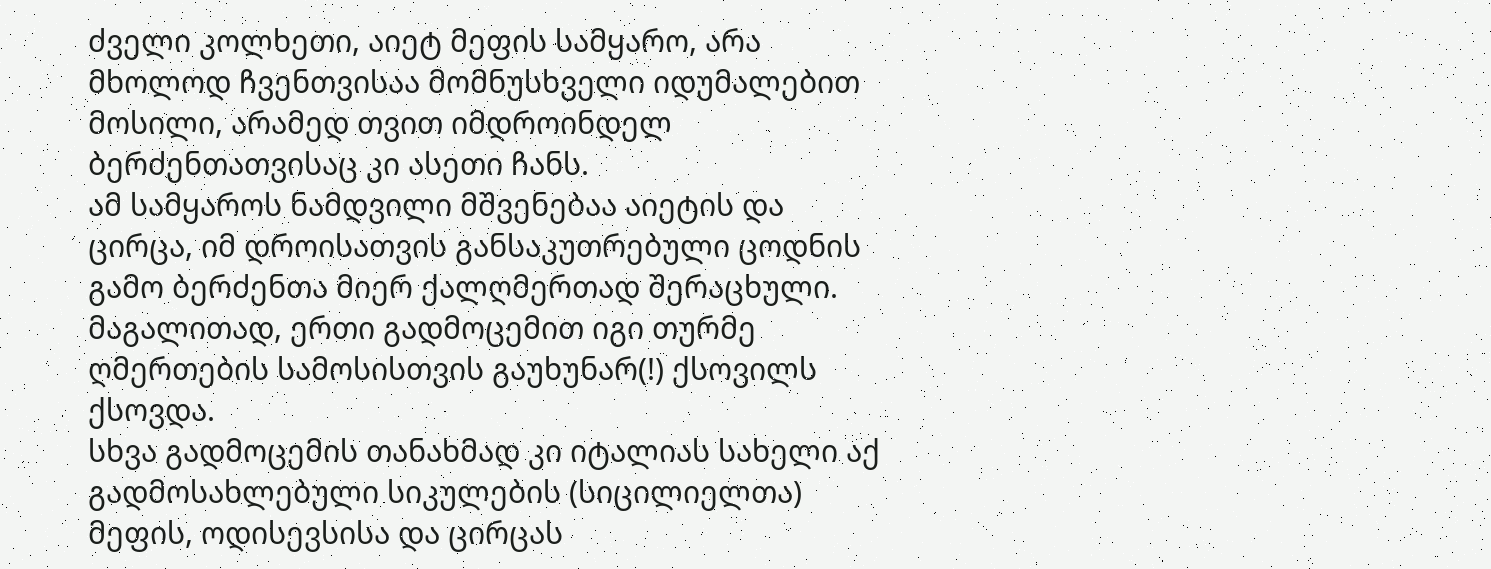ძველი კოლხეთი, აიეტ მეფის სამყარო, არა მხოლოდ ჩვენთვისაა მომნუსხველი იდუმალებით მოსილი, არამედ თვით იმდროინდელ ბერძენთათვისაც კი ასეთი ჩანს.
ამ სამყაროს ნამდვილი მშვენებაა აიეტის და ცირცა, იმ დროისათვის განსაკუთრებული ცოდნის გამო ბერძენთა მიერ ქალღმერთად შერაცხული.
მაგალითად, ერთი გადმოცემით იგი თურმე ღმერთების სამოსისთვის გაუხუნარ(!) ქსოვილს ქსოვდა.
სხვა გადმოცემის თანახმად კი იტალიას სახელი აქ გადმოსახლებული სიკულების (სიცილიელთა) მეფის, ოდისევსისა და ცირცას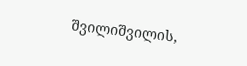შვილიშვილის,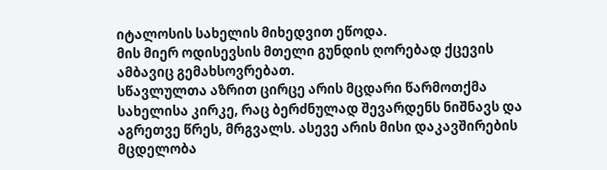იტალოსის სახელის მიხედვით ეწოდა.
მის მიერ ოდისევსის მთელი გუნდის ღორებად ქცევის ამბავიც გემახსოვრებათ.
სწავლულთა აზრით ცირცე არის მცდარი წარმოთქმა სახელისა კირკე, რაც ბერძნულად შევარდენს ნიშნავს და აგრეთვე წრეს, მრგვალს. ასევე არის მისი დაკავშირების მცდელობა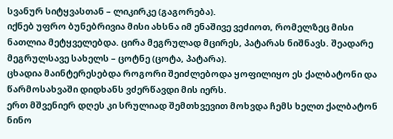სვანურ სიტყვასთან – ლიკირკე (გაგორება).
იქნებ უფრო ბუნებრივია მისი ახსნა იმ ენაშივე ვეძიოთ, რომელზეც მისი ნათლია მეტყველებდა. ცირა მეგრულად მცირეს, პატარას ნიშნავს. შეადარე მეგრულსავე სახელს – ცოტნე (ცოტა, პატარა).
ცხადია მაინტერესებდა როგორი შეიძლებოდა ყოფილიყო ეს ქალბატონი და წარმოსახვაში დიდხანს ვძერწავდი მის იერს.
ერთ მშვენიერ დღეს კი სრულიად შემთხვევით მოხვდა ჩემს ხელთ ქალბატონ ნინო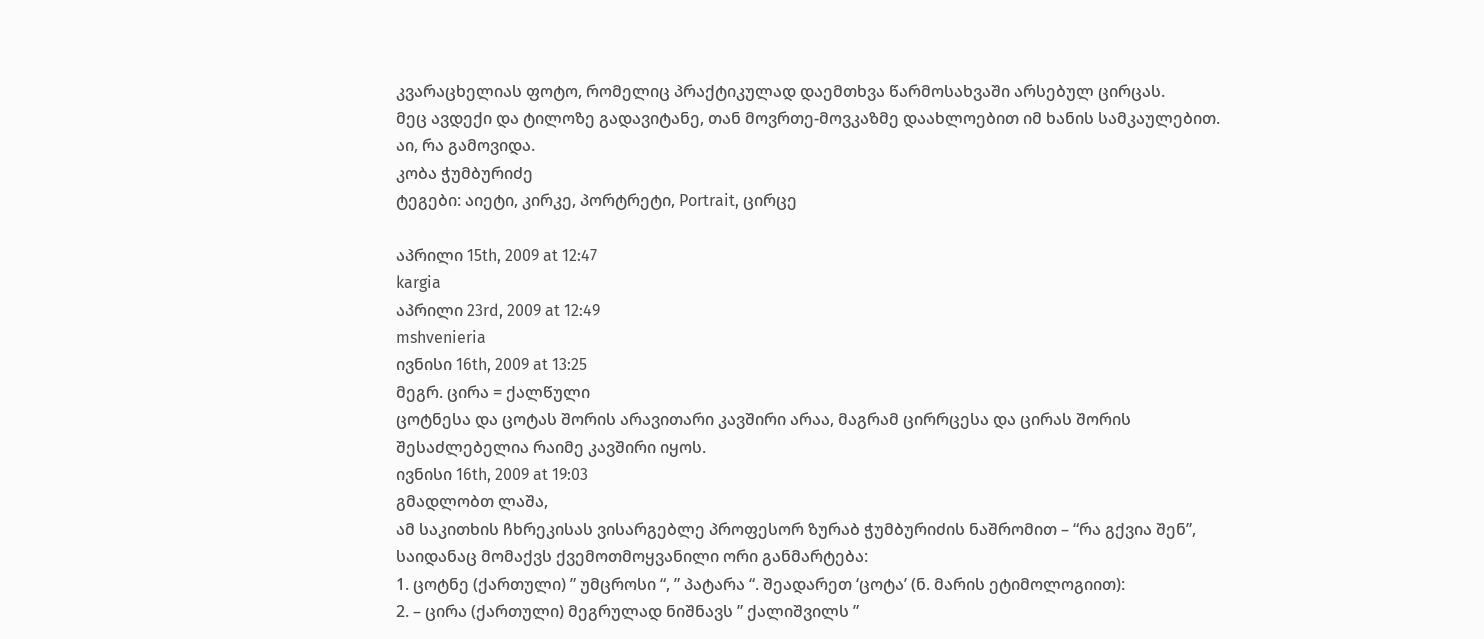კვარაცხელიას ფოტო, რომელიც პრაქტიკულად დაემთხვა წარმოსახვაში არსებულ ცირცას.
მეც ავდექი და ტილოზე გადავიტანე, თან მოვრთე-მოვკაზმე დაახლოებით იმ ხანის სამკაულებით.
აი, რა გამოვიდა.
კობა ჭუმბურიძე
ტეგები: აიეტი, კირკე, პორტრეტი, Portrait, ცირცე

აპრილი 15th, 2009 at 12:47
kargia
აპრილი 23rd, 2009 at 12:49
mshvenieria
ივნისი 16th, 2009 at 13:25
მეგრ. ცირა = ქალწული
ცოტნესა და ცოტას შორის არავითარი კავშირი არაა, მაგრამ ცირრცესა და ცირას შორის შესაძლებელია რაიმე კავშირი იყოს.
ივნისი 16th, 2009 at 19:03
გმადლობთ ლაშა,
ამ საკითხის ჩხრეკისას ვისარგებლე პროფესორ ზურაბ ჭუმბურიძის ნაშრომით – “რა გქვია შენ”, საიდანაც მომაქვს ქვემოთმოყვანილი ორი განმარტება:
1. ცოტნე (ქართული) ” უმცროსი “, ” პატარა “. შეადარეთ ‘ცოტა’ (ნ. მარის ეტიმოლოგიით):
2. – ცირა (ქართული) მეგრულად ნიშნავს ” ქალიშვილს ”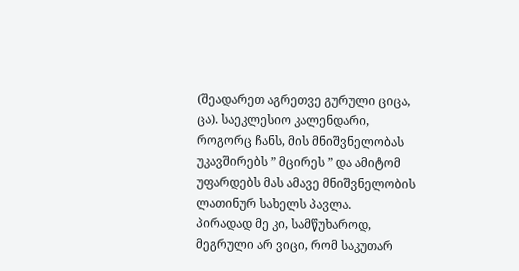(შეადარეთ აგრეთვე გურული ციცა, ცა). საეკლესიო კალენდარი, როგორც ჩანს, მის მნიშვნელობას უკავშირებს ” მცირეს ” და ამიტომ უფარდებს მას ამავე მნიშვნელობის ლათინურ სახელს პავლა.
პირადად მე კი, სამწუხაროდ, მეგრული არ ვიცი, რომ საკუთარ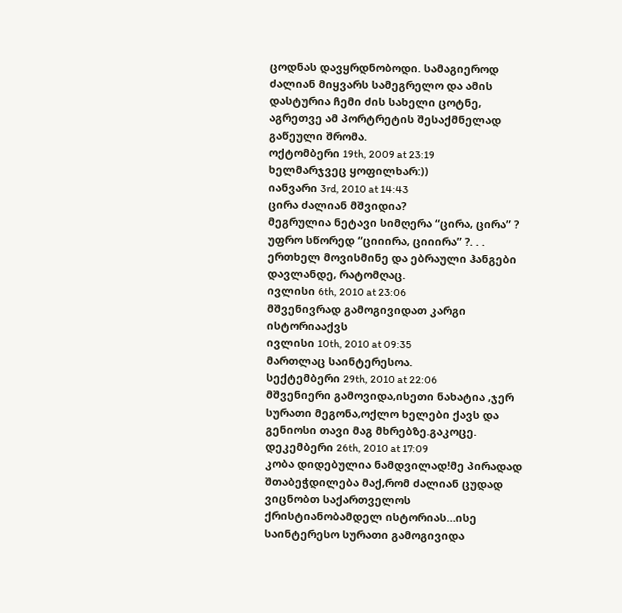ცოდნას დავყრდნობოდი. სამაგიეროდ ძალიან მიყვარს სამეგრელო და ამის დასტურია ჩემი ძის სახელი ცოტნე, აგრეთვე ამ პორტრეტის შესაქმნელად გაწეული შრომა.
ოქტომბერი 19th, 2009 at 23:19
ხელმარჯვეც ყოფილხარ:))
იანვარი 3rd, 2010 at 14:43
ცირა ძალიან მშვიდია?
მეგრულია ნეტავი სიმღერა “ცირა, ცირა” ? უფრო სწორედ “ციიირა, ციიირა” ?. . .
ერთხელ მოვისმინე და ებრაული ჰანგები დავლანდე, რატომღაც.
ივლისი 6th, 2010 at 23:06
მშვენივრად გამოგივიდათ კარგი ისტორიააქვს
ივლისი 10th, 2010 at 09:35
მართლაც საინტერესოა.
სექტემბერი 29th, 2010 at 22:06
მშვენიერი გამოვიდა,ისეთი ნახატია ,ჯერ სურათი მეგონა,ოქლო ხელები ქავს და გენიოსი თავი მაგ მხრებზე.გაკოცე.
დეკემბერი 26th, 2010 at 17:09
კობა დიდებულია ნამდვილად!მე პირადად შთაბეჭდილება მაქ,რომ ძალიან ცუდად ვიცნობთ საქართველოს ქრისტიანობამდელ ისტორიას…ისე საინტერესო სურათი გამოგივიდა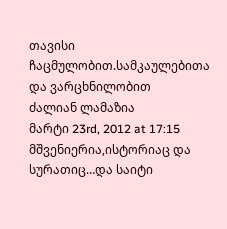თავისი ჩაცმულობით.სამკაულებითა და ვარცხნილობით
ძალიან ლამაზია
მარტი 23rd, 2012 at 17:15
მშვენიერია,ისტორიაც და სურათიც…და საიტი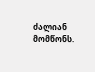ძალიან მომწონს.